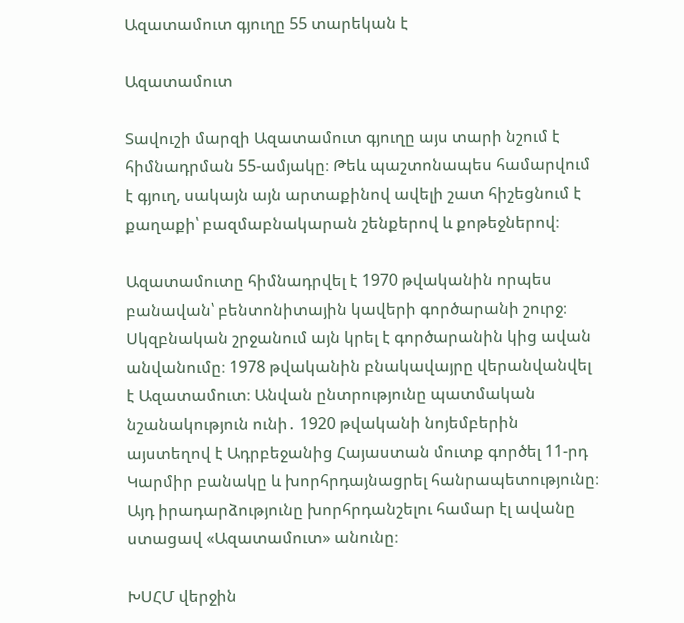Ազատամուտ գյուղը 55 տարեկան է

Ազատամուտ

Տավուշի մարզի Ազատամուտ գյուղը այս տարի նշում է հիմնադրման 55-ամյակը։ Թեև պաշտոնապես համարվում է գյուղ, սակայն այն արտաքինով ավելի շատ հիշեցնում է քաղաքի՝ բազմաբնակարան շենքերով և քոթեջներով։

Ազատամուտը հիմնադրվել է 1970 թվականին որպես բանավան՝ բենտոնիտային կավերի գործարանի շուրջ։ Սկզբնական շրջանում այն կրել է գործարանին կից ավան անվանումը։ 1978 թվականին բնակավայրը վերանվանվել է Ազատամուտ։ Անվան ընտրությունը պատմական նշանակություն ունի․ 1920 թվականի նոյեմբերին այստեղով է Ադրբեջանից Հայաստան մուտք գործել 11-րդ Կարմիր բանակը և խորհրդայնացրել հանրապետությունը։ Այդ իրադարձությունը խորհրդանշելու համար էլ ավանը ստացավ «Ազատամուտ» անունը։

ԽՍՀՄ վերջին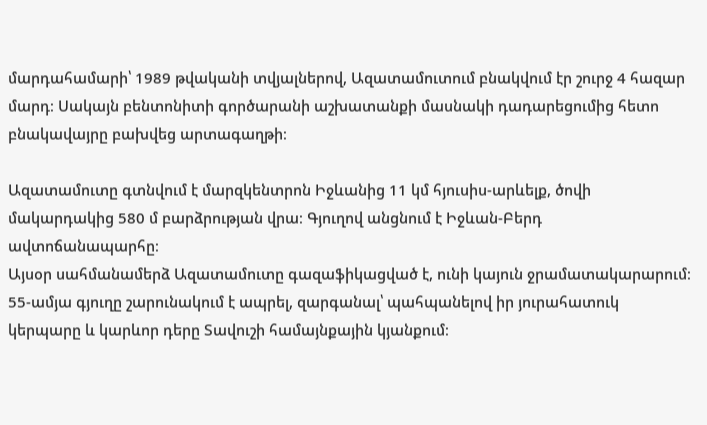մարդահամարի՝ 1989 թվականի տվյալներով, Ազատամուտում բնակվում էր շուրջ 4 հազար մարդ։ Սակայն բենտոնիտի գործարանի աշխատանքի մասնակի դադարեցումից հետո բնակավայրը բախվեց արտագաղթի։

Ազատամուտը գտնվում է մարզկենտրոն Իջևանից 11 կմ հյուսիս-արևելք, ծովի մակարդակից 580 մ բարձրության վրա։ Գյուղով անցնում է Իջևան-Բերդ ավտոճանապարհը։
Այսօր սահմանամերձ Ազատամուտը գազաֆիկացված է, ունի կայուն ջրամատակարարում։ 55-ամյա գյուղը շարունակում է ապրել, զարգանալ՝ պահպանելով իր յուրահատուկ կերպարը և կարևոր դերը Տավուշի համայնքային կյանքում։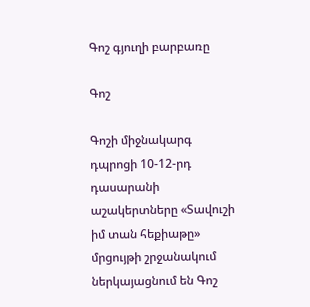Գոշ գյուղի բարբառը

Գոշ

Գոշի միջնակարգ դպրոցի 10-12-րդ դասարանի աշակերտները «Տավուշի իմ տան հեքիաթը» մրցույթի շրջանակում ներկայացնում են Գոշ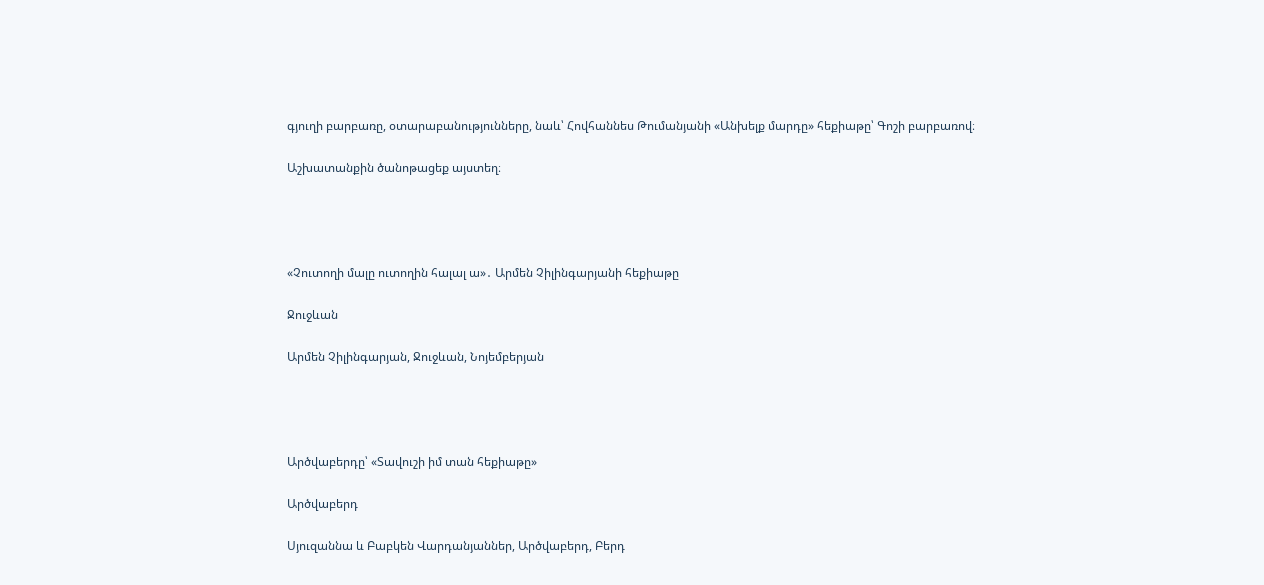գյուղի բարբառը, օտարաբանությունները, նաև՝ Հովհաննես Թումանյանի «Անխելք մարդը» հեքիաթը՝ Գոշի բարբառով։

Աշխատանքին ծանոթացեք այստեղ։




«Չուտողի մալը ուտողին հալալ ա»․ Արմեն Չիլինգարյանի հեքիաթը

Ջուջևան

Արմեն Չիլինգարյան, Ջուջևան, Նոյեմբերյան




Արծվաբերդը՝ «Տավուշի իմ տան հեքիաթը»

Արծվաբերդ

Սյուզաննա և Բաբկեն Վարդանյաններ, Արծվաբերդ, Բերդ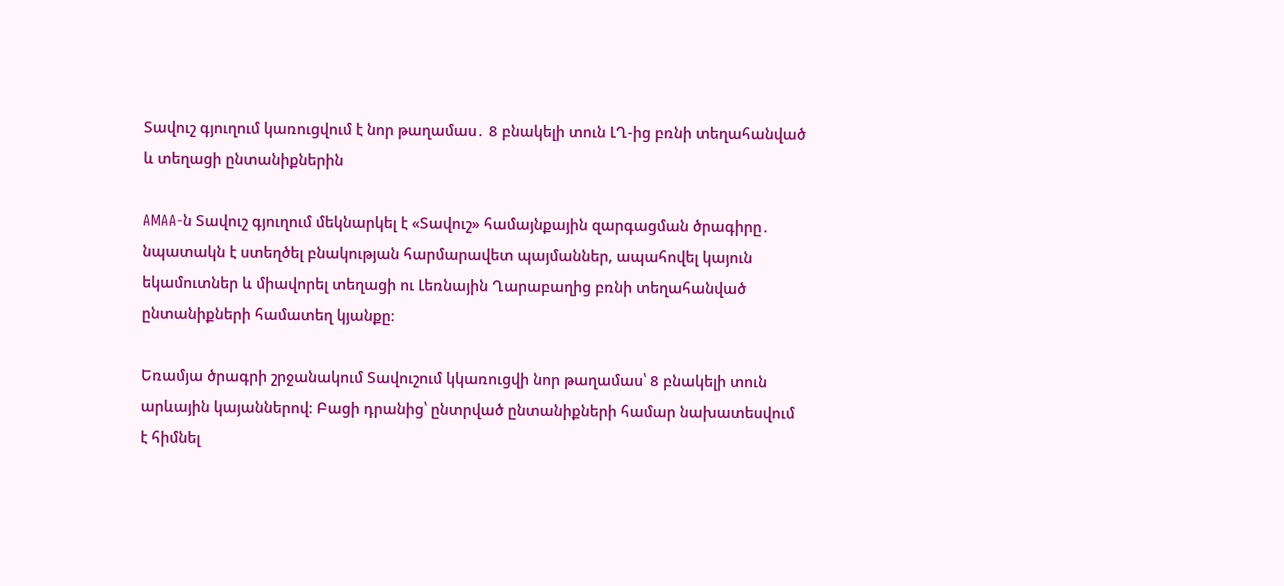Տավուշ գյուղում կառուցվում է նոր թաղամաս․ 8 բնակելի տուն ԼՂ-ից բռնի տեղահանված և տեղացի ընտանիքներին

AMAA-ն Տավուշ գյուղում մեկնարկել է «Տավուշ» համայնքային զարգացման ծրագիրը․ նպատակն է ստեղծել բնակության հարմարավետ պայմաններ, ապահովել կայուն եկամուտներ և միավորել տեղացի ու Լեռնային Ղարաբաղից բռնի տեղահանված ընտանիքների համատեղ կյանքը։

Եռամյա ծրագրի շրջանակում Տավուշում կկառուցվի նոր թաղամաս՝ 8 բնակելի տուն արևային կայաններով։ Բացի դրանից՝ ընտրված ընտանիքների համար նախատեսվում է հիմնել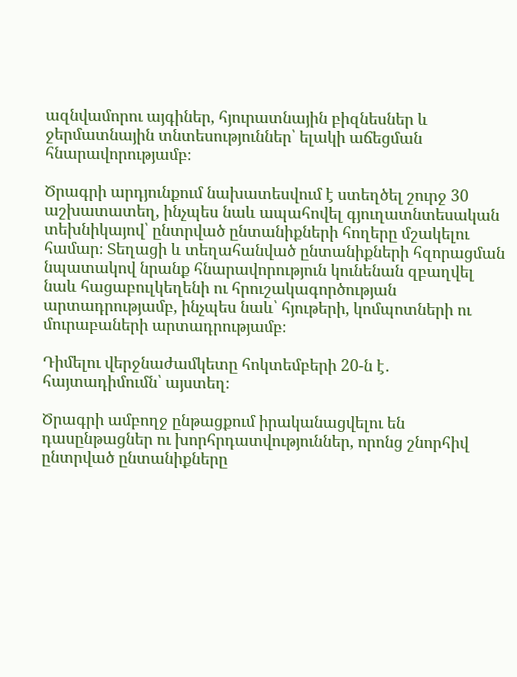ազնվամորու այգիներ, հյուրատնային բիզնեսներ և ջերմատնային տնտեսություններ՝ ելակի աճեցման հնարավորությամբ։

Ծրագրի արդյունքում նախատեսվում է ստեղծել շուրջ 30 աշխատատեղ, ինչպես նաև ապահովել գյուղատնտեսական տեխնիկայով՝ ընտրված ընտանիքների հողերը մշակելու համար։ Տեղացի և տեղահանված ընտանիքների հզորացման նպատակով նրանք հնարավորություն կունենան զբաղվել նաև հացաբուլկեղենի ու հրուշակագործության արտադրությամբ, ինչպես նաև՝ հյութերի, կոմպոտների ու մուրաբաների արտադրությամբ։

Դիմելու վերջնաժամկետը հոկտեմբերի 20-ն է․ հայտադիմումն՝ այստեղ։

Ծրագրի ամբողջ ընթացքում իրականացվելու են դասընթացներ ու խորհրդատվություններ, որոնց շնորհիվ ընտրված ընտանիքները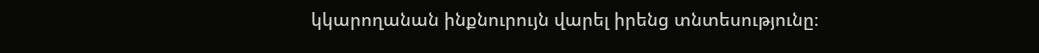կկարողանան ինքնուրույն վարել իրենց տնտեսությունը։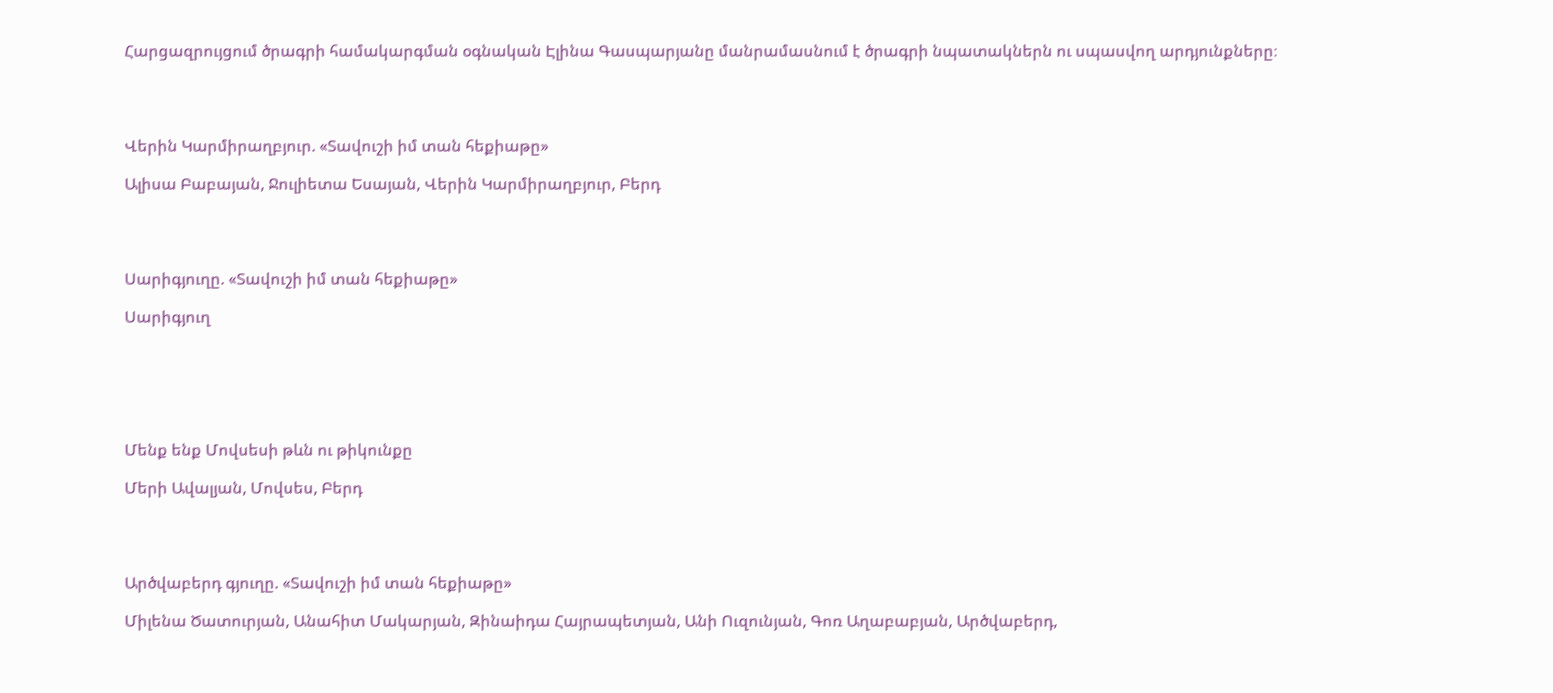Հարցազրույցում ծրագրի համակարգման օգնական Էլինա Գասպարյանը մանրամասնում է ծրագրի նպատակներն ու սպասվող արդյունքները։




Վերին Կարմիրաղբյուր. «Տավուշի իմ տան հեքիաթը»

Ալիսա Բաբայան, Ջուլիետա Եսայան, Վերին Կարմիրաղբյուր, Բերդ




Սարիգյուղը. «Տավուշի իմ տան հեքիաթը»

Սարիգյուղ






Մենք ենք Մովսեսի թևն ու թիկունքը

Մերի Ավալյան, Մովսես, Բերդ




Արծվաբերդ գյուղը. «Տավուշի իմ տան հեքիաթը»

Միլենա Ծատուրյան, Անահիտ Մակարյան, Զինաիդա Հայրապետյան, Անի Ուզունյան, Գոռ Աղաբաբյան, Արծվաբերդ,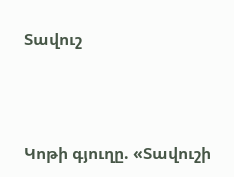Տավուշ




Կոթի գյուղը. «Տավուշի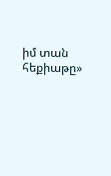իմ տան հեքիաթը»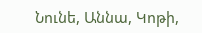Նունե, Աննա, Կոթի,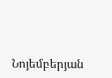Նոյեմբերյան